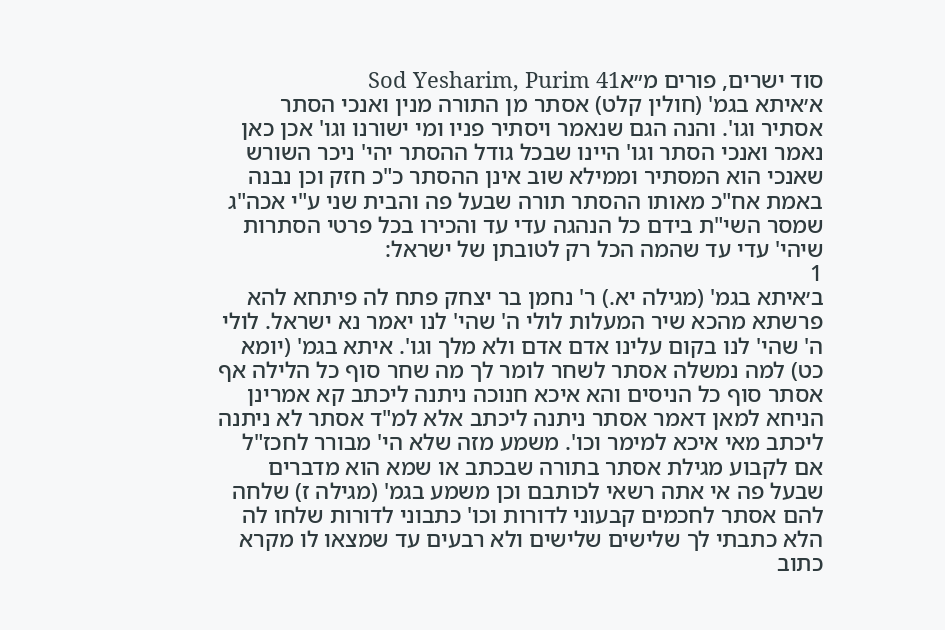סוד ישרים, פורים מ״אSod Yesharim, Purim 41
א׳איתא בגמ' (חולין קלט) אסתר מן התורה מנין ואנכי הסתר אסתיר וגו'. והנה הגם שנאמר ויסתיר פניו ומי ישורנו וגו' אכן כאן נאמר ואנכי הסתר וגו' היינו שבכל גודל ההסתר יהי' ניכר השורש שאנכי הוא המסתיר וממילא שוב אינן ההסתר כ"כ חזק וכן נבנה באמת אח"כ מאותו ההסתר תורה שבעל פה והבית שני ע"י אכה"ג שמסר השי"ת בידם כל הנהגה עדי עד והכירו בכל פרטי הסתרות שיהי' עדי עד שהמה הכל רק לטובתן של ישראל:
1
ב׳איתא בגמ' (מגילה יא.) ר' נחמן בר יצחק פתח לה פיתחא להא פרשתא מהכא שיר המעלות לולי ה' שהי' לנו יאמר נא ישראל. לולי ה' שהי' לנו בקום עלינו אדם אדם ולא מלך וגו'. איתא בגמ' (יומא כט) למה נמשלה אסתר לשחר לומר לך מה שחר סוף כל הלילה אף אסתר סוף כל הניסים והא איכא חנוכה ניתנה ליכתב קא אמרינן הניחא למאן דאמר אסתר ניתנה ליכתב אלא למ"ד אסתר לא ניתנה ליכתב מאי איכא למימר וכו'. משמע מזה שלא הי' מבורר לחכז"ל אם לקבוע מגילת אסתר בתורה שבכתב או שמא הוא מדברים שבעל פה אי אתה רשאי לכותבם וכן משמע בגמ' (מגילה ז) שלחה להם אסתר לחכמים קבעוני לדורות וכו' כתבוני לדורות שלחו לה הלא כתבתי לך שלישים שלישים ולא רבעים עד שמצאו לו מקרא כתוב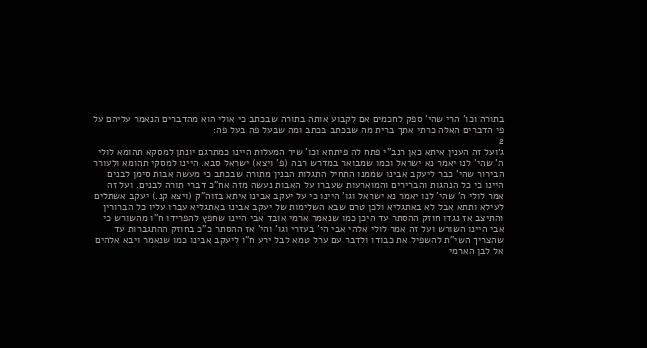בתורה וכו' הרי שהי' ספק לחכמים אם לקבוע אותה בתורה שבכתב כי אולי הוא מהדברים הנאמר עליהם על פי הדברים האלה כרתי אתך ברית מה שבכתב בכתב ומה שבעל פה בעל פה:
2
ג׳ועל זה הענין איתא כאן רנב"י פתח לה פיתחא וכו' שיר המעלות היינו כמתרגם יונתן למסקא תהומא לולי ה' שהי' לנו יאמר נא ישראל וכמו שמבואר במדרש רבה (פ' ויצא) ישראל סבא. היינו למסקי תהומא ולעורר הבירור שהי' כבר ליעקב אבינו שממנו התחיל התגלות הבנין מתורה שבכתב כי מעשה אבות סימן לבנים היינו כי כל הנהגות והברירים והמוארעות שעברו על האבות נעשה מזה אח"כ דברי תורה לבנים. ועל זה אמר לולי ה' שהי' לנו יאמר נא ישראל וגו' היינו כי על יעקב אבינו איתא בזוה"ק (ויצא קנ.) יעקב אשתלים לעילא ותתא אבל לא באתגליא ולכן טרם שבא השלימות של יעקב אבינו באתגליא עברו עליו כל הברורין והתיצב אז נגדו חוזק ההסתר עד היכן כמו שנאמר ארמי אובד אבי היינו שחפץ להפרידו ח"ו מהשורש כי אבי היינו השורש ועל זה אמר לולי אלהי אבי הי' בעזרי וגו' והי' אז ההסתר כ"כ בחוזק ההתגברות עד שהצריך השי"ת להשפיל את כבודו ולדבר עם ערל טמא לבל ירע ח"ו ליעקב אבינו כמו שנאמר ויבא אלהים אל לבן הארמי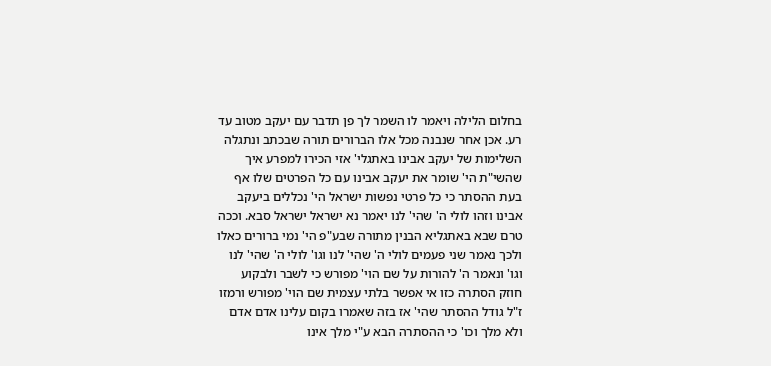בחלום הלילה ויאמר לו השמר לך פן תדבר עם יעקב מטוב עד רע. אכן אחר שנבנה מכל אלו הברורים תורה שבכתב ונתגלה השלימות של יעקב אבינו באתגלי' אזי הכירו למפרע איך שהשי"ת הי' שומר את יעקב אבינו עם כל הפרטים שלו אף בעת ההסתר כי כל פרטי נפשות ישראל הי' נכללים ביעקב אבינו וזהו לולי ה' שהי' לנו יאמר נא ישראל ישראל סבא. וככה טרם שבא באתגליא הבנין מתורה שבע"פ הי' נמי ברורים כאלו ולכך נאמר שני פעמים לולי ה' שהי' לנו וגו' לולי ה' שהי' לנו וגו' ונאמר ה' להורות על שם הוי' מפורש כי לשבר ולבקוע חוזק הסתרה כזו אי אפשר בלתי עצמית שם הוי' מפורש ורמזו ז"ל גודל ההסתר שהי' אז בזה שאמרו בקום עלינו אדם אדם ולא מלך וכו' כי ההסתרה הבא ע"י מלך אינו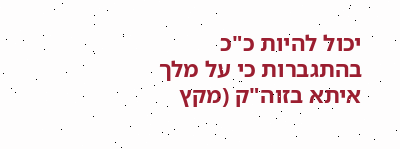יכול להיות כ"כ בהתגברות כי על מלך איתא בזוה"ק (מקץ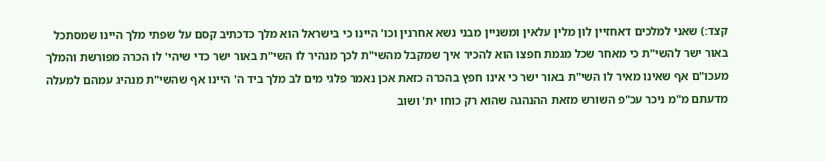קצד:) שאני למלכים דאחזיין לון מלין עלאין ומשניין מבני נשא אחרנין וכו' היינו כי בישראל הוא מלך כדכתיב קסם על שפתי מלך היינו שמסתכל באור ישר להשי"ת כי מאחר שכל מגמת חפצו הוא להכיר איך שמקבל מהשי"ת לכך מנהיר לו השי"ת באור ישר כדי שיהי' לו הכרה מפורשת והמלך מעכו"ם אף שאינו מאיר לו השי"ת באור ישר כי אינו חפץ בהכרה כזאת אכן נאמר פלגי מים לב מלך ביד ה' היינו אף שהשי"ת מנהיג עמהם למעלה מדעתם מ"מ ניכר עכ"פ השורש מזאת ההנהגה שהוא רק כוחו ית' ושוב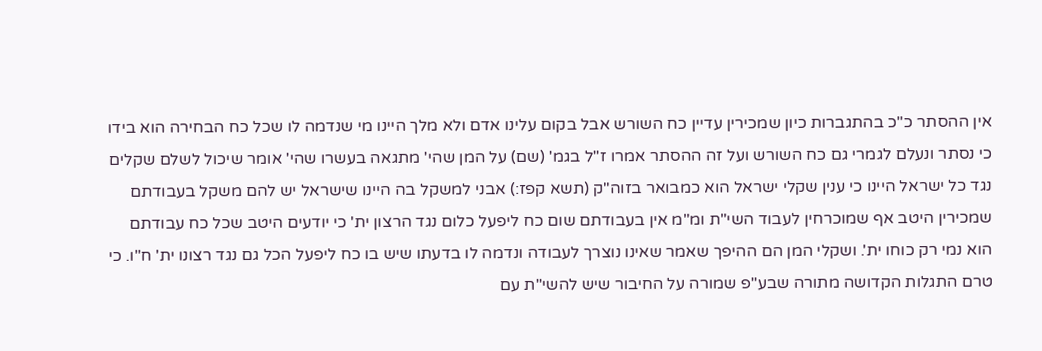אין ההסתר כ"כ בהתגברות כיון שמכירין עדיין כח השורש אבל בקום עלינו אדם ולא מלך היינו מי שנדמה לו שכל כח הבחירה הוא בידו כי נסתר ונעלם לגמרי גם כח השורש ועל זה ההסתר אמרו ז"ל בגמ' (שם) על המן שהי' מתגאה בעשרו שהי' אומר שיכול לשלם שקלים נגד כל ישראל היינו כי ענין שקלי ישראל הוא כמבואר בזוה"ק (תשא קפז:) אבני למשקל בה היינו שישראל יש להם משקל בעבודתם שמכירין היטב אף שמוכרחין לעבוד השי"ת ומ"מ אין בעבודתם שום כח ליפעל כלום נגד הרצון ית' כי יודעים היטב שכל כח עבודתם הוא נמי רק כוחו ית'. ושקלי המן הם ההיפך שאמר שאינו נוצרך לעבודה ונדמה לו בדעתו שיש בו כח ליפעל הכל גם נגד רצונו ית' ח"ו. כי טרם התגלות הקדושה מתורה שבע"פ שמורה על החיבור שיש להשי"ת עם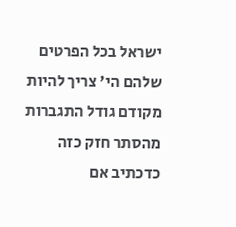ישראל בכל הפרטים שלהם הי' צריך להיות מקודם גודל התגברות מהסתר חזק כזה כדכתיב אם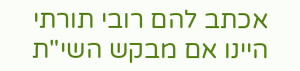אכתב להם רובי תורתי היינו אם מבקש השי"ת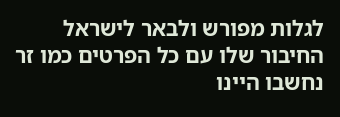לגלות מפורש ולבאר לישראל החיבור שלו עם כל הפרטים כמו זר נחשבו היינו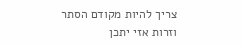צריך להיות מקודם הסתר וזרות אזי יתכן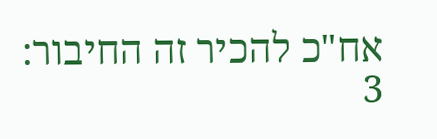אח"כ להכיר זה החיבור:
3